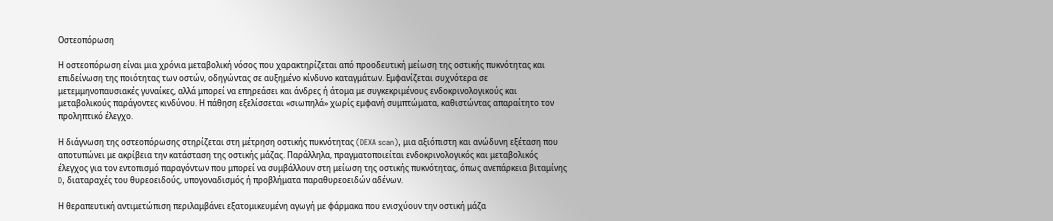Οστεοπόρωση

Η οστεοπόρωση είναι μια χρόνια μεταβολική νόσος που χαρακτηρίζεται από προοδευτική μείωση της οστικής πυκνότητας και επιδείνωση της ποιότητας των οστών, οδηγώντας σε αυξημένο κίνδυνο καταγμάτων. Εμφανίζεται συχνότερα σε μετεμμηνοπαυσιακές γυναίκες, αλλά μπορεί να επηρεάσει και άνδρες ή άτομα με συγκεκριμένους ενδοκρινολογικούς και μεταβολικούς παράγοντες κινδύνου. Η πάθηση εξελίσσεται «σιωπηλά» χωρίς εμφανή συμπτώματα, καθιστώντας απαραίτητο τον προληπτικό έλεγχο.

Η διάγνωση της οστεοπόρωσης στηρίζεται στη μέτρηση οστικής πυκνότητας (DEXA scan), μια αξιόπιστη και ανώδυνη εξέταση που αποτυπώνει με ακρίβεια την κατάσταση της οστικής μάζας. Παράλληλα, πραγματοποιείται ενδοκρινολογικός και μεταβολικός έλεγχος για τον εντοπισμό παραγόντων που μπορεί να συμβάλλουν στη μείωση της οστικής πυκνότητας, όπως ανεπάρκεια βιταμίνης D, διαταραχές του θυρεοειδούς, υπογοναδισμός ή προβλήματα παραθυρεοειδών αδένων.

Η θεραπευτική αντιμετώπιση περιλαμβάνει εξατομικευμένη αγωγή με φάρμακα που ενισχύουν την οστική μάζα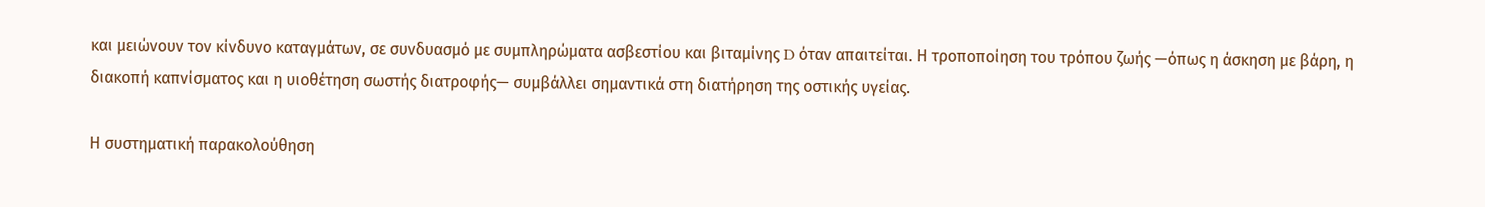και μειώνουν τον κίνδυνο καταγμάτων, σε συνδυασμό με συμπληρώματα ασβεστίου και βιταμίνης D όταν απαιτείται. Η τροποποίηση του τρόπου ζωής —όπως η άσκηση με βάρη, η διακοπή καπνίσματος και η υιοθέτηση σωστής διατροφής— συμβάλλει σημαντικά στη διατήρηση της οστικής υγείας.

Η συστηματική παρακολούθηση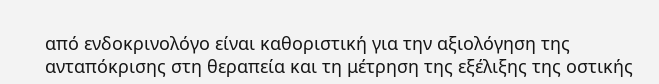από ενδοκρινολόγο είναι καθοριστική για την αξιολόγηση της ανταπόκρισης στη θεραπεία και τη μέτρηση της εξέλιξης της οστικής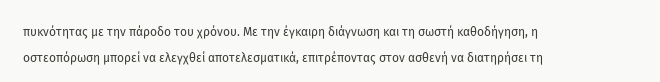πυκνότητας με την πάροδο του χρόνου. Με την έγκαιρη διάγνωση και τη σωστή καθοδήγηση, η οστεοπόρωση μπορεί να ελεγχθεί αποτελεσματικά, επιτρέποντας στον ασθενή να διατηρήσει τη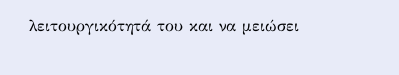λειτουργικότητά του και να μειώσει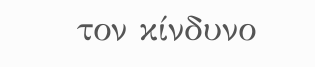τον κίνδυνο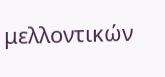μελλοντικών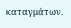καταγμάτων.